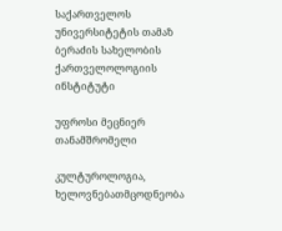საქართველოს უნივერსიტეტის თამაზ ბერაძის სახელობის ქართველოლოგიის ინსტიტუტი

უფროსი მეცნიერ თანამშრომელი

კულტუროლოგია, ხელოვნებათმცოდნეობა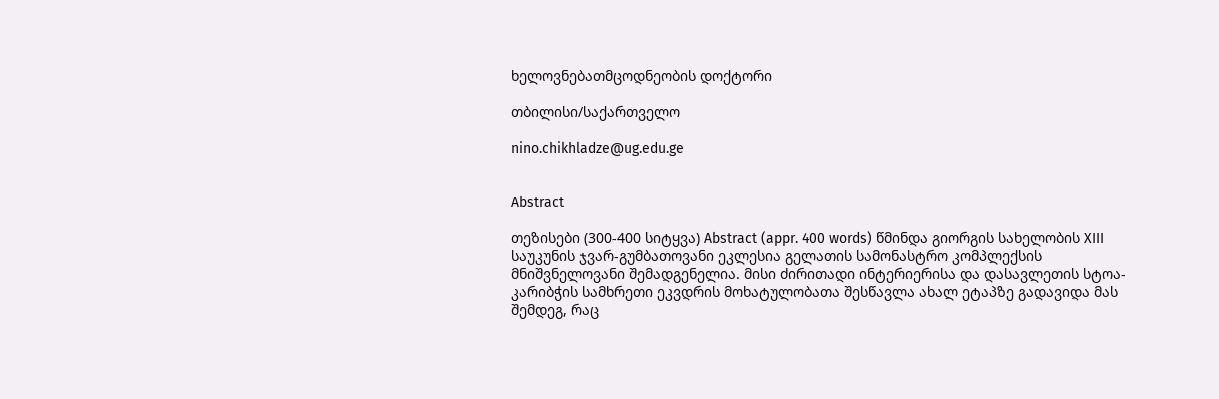ხელოვნებათმცოდნეობის დოქტორი

თბილისი/საქართველო

nino.chikhladze@ug.edu.ge


Abstract

თეზისები (300-400 სიტყვა) Abstract (appr. 400 words) წმინდა გიორგის სახელობის XIII საუკუნის ჯვარ-გუმბათოვანი ეკლესია გელათის სამონასტრო კომპლექსის მნიშვნელოვანი შემადგენელია. მისი ძირითადი ინტერიერისა და დასავლეთის სტოა-კარიბჭის სამხრეთი ეკვდრის მოხატულობათა შესწავლა ახალ ეტაპზე გადავიდა მას შემდეგ, რაც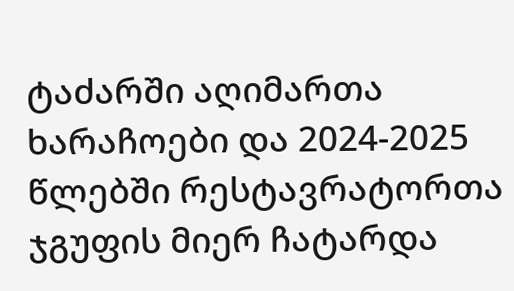ტაძარში აღიმართა ხარაჩოები და 2024-2025 წლებში რესტავრატორთა ჯგუფის მიერ ჩატარდა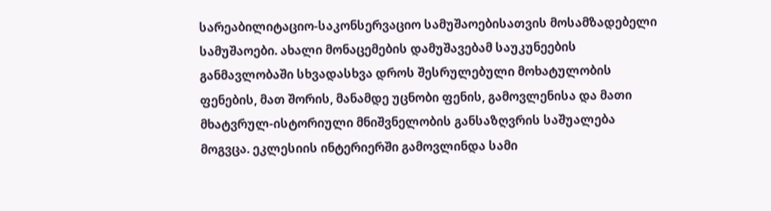სარეაბილიტაციო-საკონსერვაციო სამუშაოებისათვის მოსამზადებელი სამუშაოები. ახალი მონაცემების დამუშავებამ საუკუნეების განმავლობაში სხვადასხვა დროს შესრულებული მოხატულობის ფენების, მათ შორის, მანამდე უცნობი ფენის, გამოვლენისა და მათი მხატვრულ-ისტორიული მნიშვნელობის განსაზღვრის საშუალება მოგვცა. ეკლესიის ინტერიერში გამოვლინდა სამი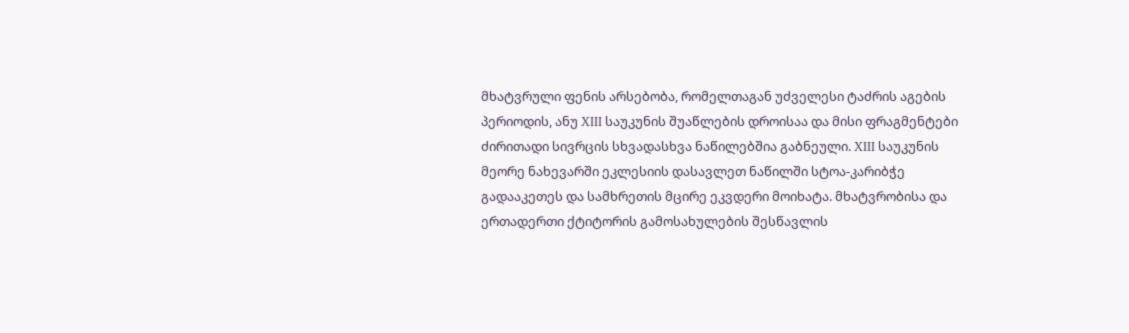მხატვრული ფენის არსებობა, რომელთაგან უძველესი ტაძრის აგების პერიოდის, ანუ XIII საუკუნის შუაწლების დროისაა და მისი ფრაგმენტები ძირითადი სივრცის სხვადასხვა ნაწილებშია გაბნეული. XIII საუკუნის მეორე ნახევარში ეკლესიის დასავლეთ ნაწილში სტოა-კარიბჭე გადააკეთეს და სამხრეთის მცირე ეკვდერი მოიხატა. მხატვრობისა და ერთადერთი ქტიტორის გამოსახულების შესწავლის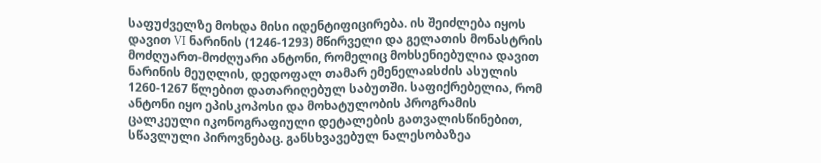საფუძველზე მოხდა მისი იდენტიფიცირება. ის შეიძლება იყოს დავით VI ნარინის (1246-1293) მწირველი და გელათის მონასტრის მოძღუართ-მოძღუარი ანტონი, რომელიც მოხსენიებულია დავით ნარინის მეუღლის, დედოფალ თამარ ემენელაჲსძის ასულის 1260-1267 წლებით დათარიღებულ საბუთში. საფიქრებელია, რომ ანტონი იყო ეპისკოპოსი და მოხატულობის პროგრამის ცალკეული იკონოგრაფიული დეტალების გათვალისწინებით, სწავლული პიროვნებაც. განსხვავებულ ნალესობაზეა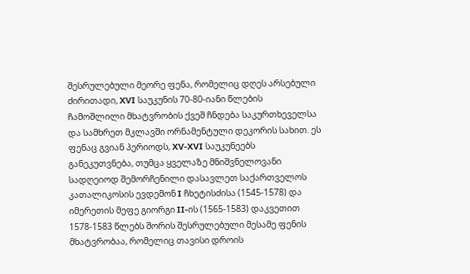შესრულებული მეორე ფენა, რომელიც დღეს არსებული ძირითადი, XVI საუკუნის 70-80-იანი წლების ჩამოშლილი მხატვრობის ქვეშ ჩნდება საკურთხეველსა და სამხრეთ მკლავში ორნამენტული დეკორის სახით. ეს ფენაც გვიან პერიოდს, XV-XVI საუკუნეებს განეკუთვნება, თუმცა ყველაზე მნიშვნელოვანი სადღეიოდ შემორჩენილი დასავლეთ საქართველოს კათალიკოსის ევდემონ I ჩხეტისძისა (1545-1578) და იმერეთის მეფე გიორგი II-ის (1565-1583) დაკვეთით 1578-1583 წლებს შორის შესრულებული მესამე ფენის მხატვრობაა, რომელიც თავისი დროის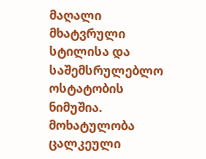მაღალი მხატვრული სტილისა და საშემსრულებლო ოსტატობის ნიმუშია. მოხატულობა ცალკეული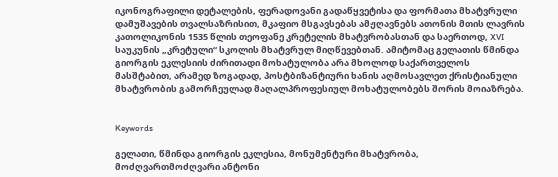იკონოგრაფილი დეტალების, ფერადოვანი გადაწყვეტისა და ფორმათა მხატვრული დამუშავების თვალსაზრისით, მკაფიო მსგავსებას ამჟღავნებს ათონის მთის ლავრის კათოლიკონის 1535 წლის თეოფანე კრეტელის მხატვრობასთან და საერთოდ, XVI საუკუნის „კრეტული“ სკოლის მხატვრულ მიღწევებთან. ამიტომაც გელათის წმინდა გიორგის ეკლესიის ძირითადი მოხატულობა არა მხოლოდ საქართველოს მასშტაბით, არამედ ზოგადად, პოსტბიზანტიური ხანის აღმოსავლეთ ქრისტიანული მხატვრობის გამორჩეულად მაღალპროფესიულ მოხატულობებს შორის მოიაზრება.


Keywords

გელათი, წმინდა გიორგის ეკლესია, მონუმენტური მხატვრობა, მოძღვართმოძღვარი ანტონი